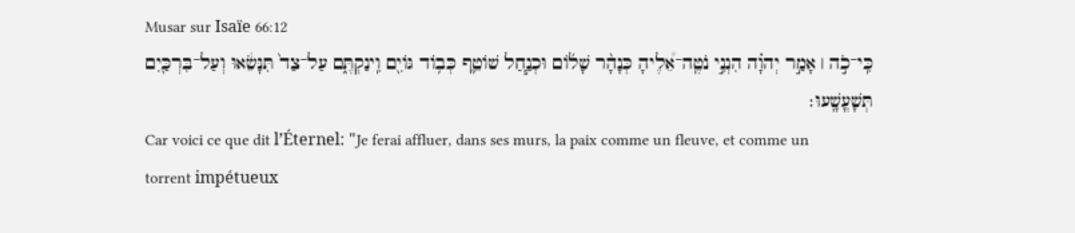Musar sur Isaïe 66:12
כִּֽי־כֹ֣ה ׀ אָמַ֣ר יְהוָ֗ה הִנְנִ֣י נֹטֶֽה־אֵ֠לֶיהָ כְּנָהָ֨ר שָׁל֜וֹם וּכְנַ֧חַל שׁוֹטֵ֛ף כְּב֥וֹד גּוֹיִ֖ם וִֽינַקְתֶּ֑ם עַל־צַד֙ תִּנָּשֵׂ֔אוּ וְעַל־בִּרְכַּ֖יִם תְּשָׁעֳשָֽׁעוּ׃
Car voici ce que dit l’Éternel: "Je ferai affluer, dans ses murs, la paix comme un fleuve, et comme un torrent impétueux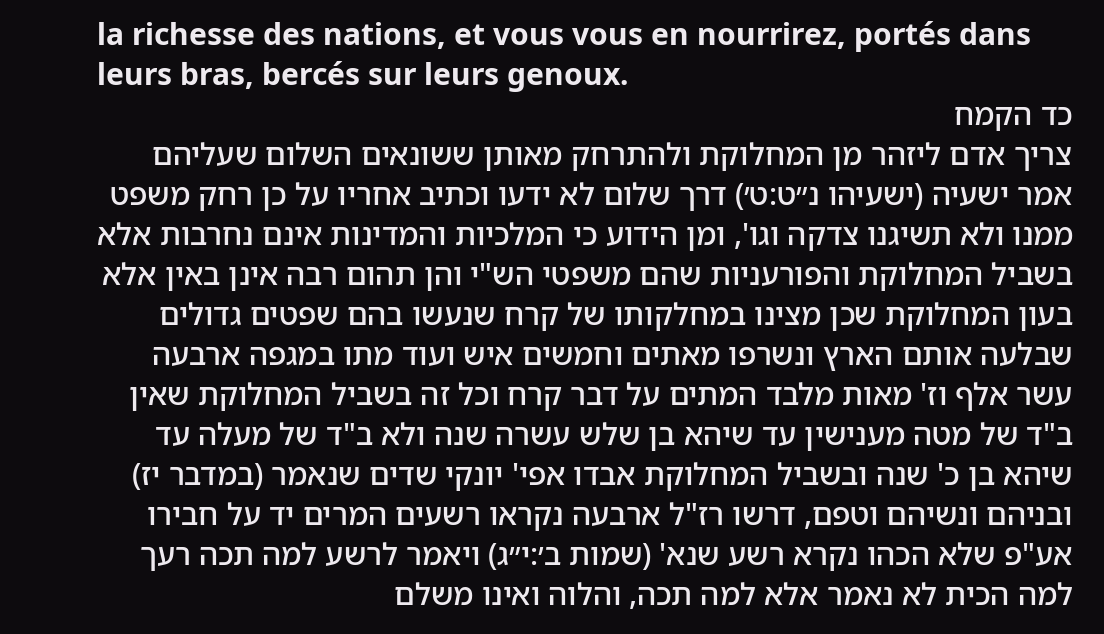la richesse des nations, et vous vous en nourrirez, portés dans leurs bras, bercés sur leurs genoux.
כד הקמח
צריך אדם ליזהר מן המחלוקת ולהתרחק מאותן ששונאים השלום שעליהם אמר ישעיה (ישעיהו נ״ט:ט׳) דרך שלום לא ידעו וכתיב אחריו על כן רחק משפט ממנו ולא תשיגנו צדקה וגו', ומן הידוע כי המלכיות והמדינות אינם נחרבות אלא בשביל המחלוקת והפורעניות שהם משפטי הש"י והן תהום רבה אינן באין אלא בעון המחלוקת שכן מצינו במחלקותו של קרח שנעשו בהם שפטים גדולים שבלעה אותם הארץ ונשרפו מאתים וחמשים איש ועוד מתו במגפה ארבעה עשר אלף וז' מאות מלבד המתים על דבר קרח וכל זה בשביל המחלוקת שאין ב"ד של מטה מענישין עד שיהא בן שלש עשרה שנה ולא ב"ד של מעלה עד שיהא בן כ' שנה ובשביל המחלוקת אבדו אפי' יונקי שדים שנאמר (במדבר יז) ובניהם ונשיהם וטפם, דרשו רז"ל ארבעה נקראו רשעים המרים יד על חבירו אע"פ שלא הכהו נקרא רשע שנא' (שמות ב׳:י״ג) ויאמר לרשע למה תכה רעך למה הכית לא נאמר אלא למה תכה, והלוה ואינו משלם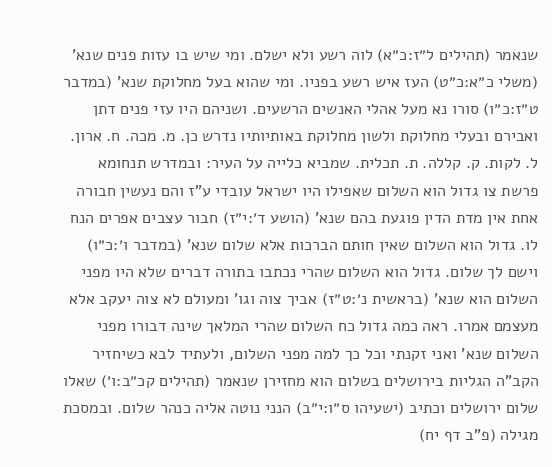שנאמר (תהילים ל״ז:כ״א) לוה רשע ולא ישלם. ומי שיש בו עזות פנים שנא' (משלי כ״א:כ״ט) העז איש רשע בפניו. ומי שהוא בעל מחלוקת שנא' (במדבר ט״ז:כ״ו) סורו נא מעל אהלי האנשים הרשעים. ושניהם היו עזי פנים דתן ואבירם ובעלי מחלוקת ולשון מחלוקת באותיותיו נדרש כן. מ. מכה. ח. ארון. ל. לקות. ק. קללה. ת. תכלית. שמביא כלייה על העיר: ובמדרש תנחומא פרשת צו גדול הוא השלום שאפילו היו ישראל עובדי ע"ז והם נעשין חבורה אחת אין מדת הדין פוגעת בהם שנא' (הושע ד׳:י״ז) חבור עצבים אפרים הנח לו. גדול הוא השלום שאין חותם הברכות אלא שלום שנא' (במדבר ו׳:כ״ו) וישם לך שלום. גדול הוא השלום שהרי נכתבו בתורה דברים שלא היו מפני השלום הוא שנא' (בראשית נ׳:ט״ז) אביך צוה וגו' ומעולם לא צוה יעקב אלא מעצמם אמרו. ראה כמה גדול כח השלום שהרי המלאך שינה דבורו מפני השלום שנא' ואני זקנתי וכל כך למה מפני השלום, ולעתיד לבא כשיחזיר הקב"ה הגליות בירושלים בשלום הוא מחזירן שנאמר (תהילים קכ״ב:ו׳) שאלו שלום ירושלים וכתיב (ישעיהו ס״ו:י״ב) הנני נוטה אליה כנהר שלום. ובמסכת מגילה (פ"ב דף יח)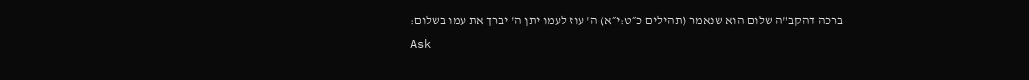ברכה דהקב"ה שלום הוא שנאמר (תהילים כ״ט:י״א) ה' עוז לעמו יתן ה' יברך את עמו בשלום:
Ask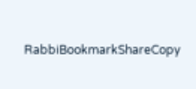RabbiBookmarkShareCopy